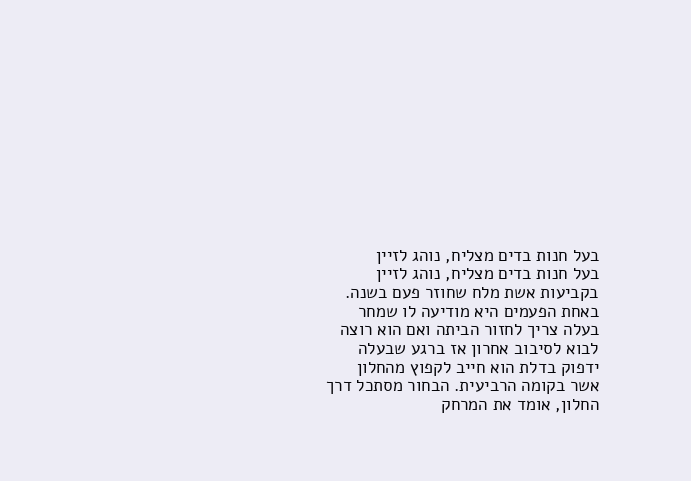בעל חנות בדים מצליח, נוהג לזיין
בעל חנות בדים מצליח, נוהג לזיין
בקביעות אשת מלח שחוזר פעם בשנה.
באחת הפעמים היא מודיעה לו שמחר
בעלה צריך לחזור הביתה ואם הוא רוצה
לבוא לסיבוב אחרון אז ברגע שבעלה
ידפוק בדלת הוא חייב לקפוץ מהחלון
אשר בקומה הרביעית. הבחור מסתכל דרך
החלון, אומד את המרחק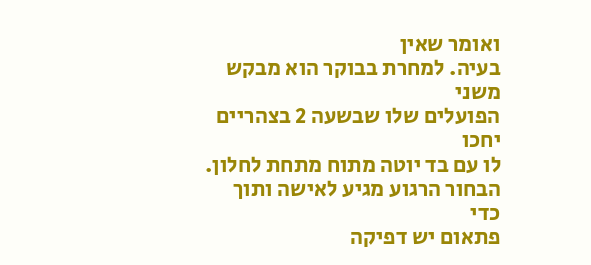ואומר שאין
בעיה. למחרת בבוקר הוא מבקש משני
הפועלים שלו שבשעה 2 בצהריים יחכו
לו עם בד יוטה מתוח מתחת לחלון.
הבחור הרגוע מגיע לאישה ותוך כדי
פתאום יש דפיקה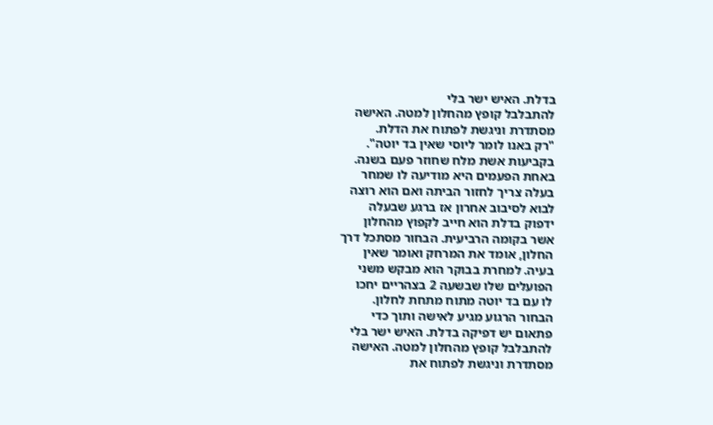בדלת. האיש ישר בלי
להתבלבל קופץ מהחלון למטה. האישה
מסתדרת וניגשת לפתוח את הדלת.
"רק באנו לומר ליוסי שאין בד יוטה".
בקביעות אשת מלח שחוזר פעם בשנה.
באחת הפעמים היא מודיעה לו שמחר
בעלה צריך לחזור הביתה ואם הוא רוצה
לבוא לסיבוב אחרון אז ברגע שבעלה
ידפוק בדלת הוא חייב לקפוץ מהחלון
אשר בקומה הרביעית. הבחור מסתכל דרך
החלון, אומד את המרחק ואומר שאין
בעיה. למחרת בבוקר הוא מבקש משני
הפועלים שלו שבשעה 2 בצהריים יחכו
לו עם בד יוטה מתוח מתחת לחלון.
הבחור הרגוע מגיע לאישה ותוך כדי
פתאום יש דפיקה בדלת. האיש ישר בלי
להתבלבל קופץ מהחלון למטה. האישה
מסתדרת וניגשת לפתוח את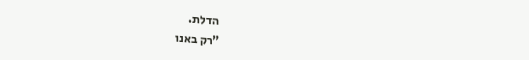הדלת.
"רק באנו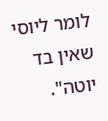לומר ליוסי שאין בד יוטה".